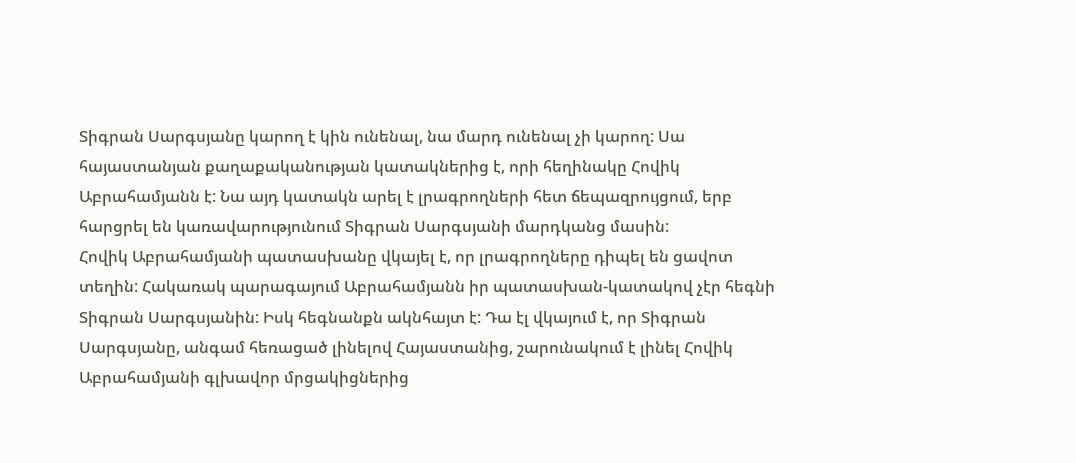Տիգրան Սարգսյանը կարող է կին ունենալ, նա մարդ ունենալ չի կարող: Սա հայաստանյան քաղաքականության կատակներից է, որի հեղինակը Հովիկ Աբրահամյանն է: Նա այդ կատակն արել է լրագրողների հետ ճեպազրույցում, երբ հարցրել են կառավարությունում Տիգրան Սարգսյանի մարդկանց մասին:
Հովիկ Աբրահամյանի պատասխանը վկայել է, որ լրագրողները դիպել են ցավոտ տեղին: Հակառակ պարագայում Աբրահամյանն իր պատասխան-կատակով չէր հեգնի Տիգրան Սարգսյանին: Իսկ հեգնանքն ակնհայտ է: Դա էլ վկայում է, որ Տիգրան Սարգսյանը, անգամ հեռացած լինելով Հայաստանից, շարունակում է լինել Հովիկ Աբրահամյանի գլխավոր մրցակիցներից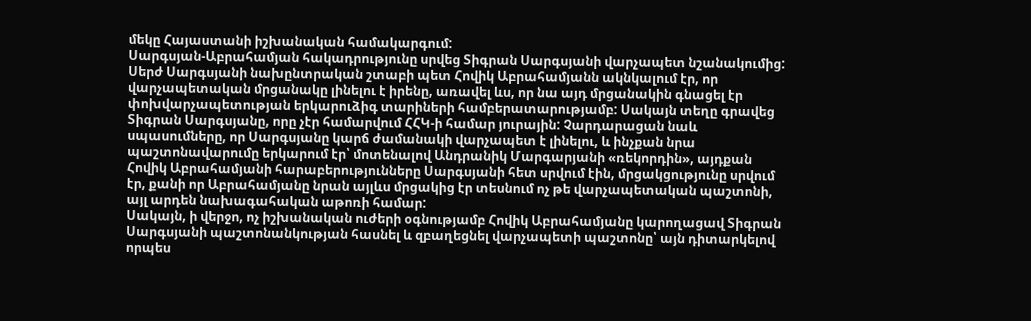մեկը Հայաստանի իշխանական համակարգում:
Սարգսյան-Աբրահամյան հակադրությունը սրվեց Տիգրան Սարգսյանի վարչապետ նշանակումից: Սերժ Սարգսյանի նախընտրական շտաբի պետ Հովիկ Աբրահամյանն ակնկալում էր, որ վարչապետական մրցանակը լինելու է իրենը, առավել ևս, որ նա այդ մրցանակին գնացել էր փոխվարչապետության երկարուձիգ տարիների համբերատարությամբ: Սակայն տեղը գրավեց Տիգրան Սարգսյանը, որը չէր համարվում ՀՀԿ-ի համար յուրային: Չարդարացան նաև սպասումները, որ Սարգսյանը կարճ ժամանակի վարչապետ է լինելու, և ինչքան նրա պաշտոնավարումը երկարում էր՝ մոտենալով Անդրանիկ Մարգարյանի «ռեկորդին», այդքան Հովիկ Աբրահամյանի հարաբերությունները Սարգսյանի հետ սրվում էին, մրցակցությունը սրվում էր, քանի որ Աբրահամյանը նրան այլևս մրցակից էր տեսնում ոչ թե վարչապետական պաշտոնի, այլ արդեն նախագահական աթոռի համար:
Սակայն, ի վերջո, ոչ իշխանական ուժերի օգնությամբ Հովիկ Աբրահամյանը կարողացավ Տիգրան Սարգսյանի պաշտոնանկության հասնել և զբաղեցնել վարչապետի պաշտոնը՝ այն դիտարկելով որպես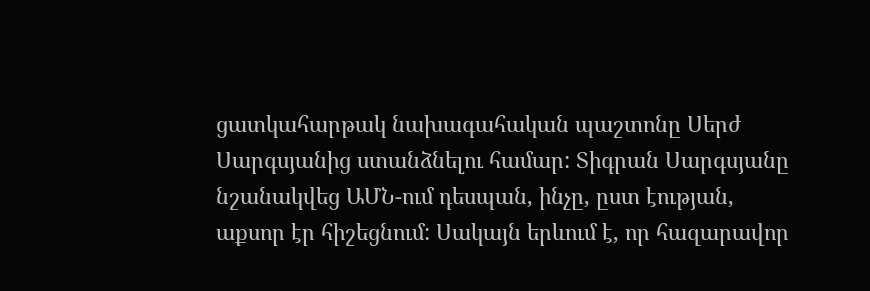ցատկահարթակ նախագահական պաշտոնը Սերժ Սարգսյանից ստանձնելու համար: Տիգրան Սարգսյանը նշանակվեց ԱՄՆ-ում դեսպան, ինչը, ըստ էության, աքսոր էր հիշեցնում: Սակայն երևում է, որ հազարավոր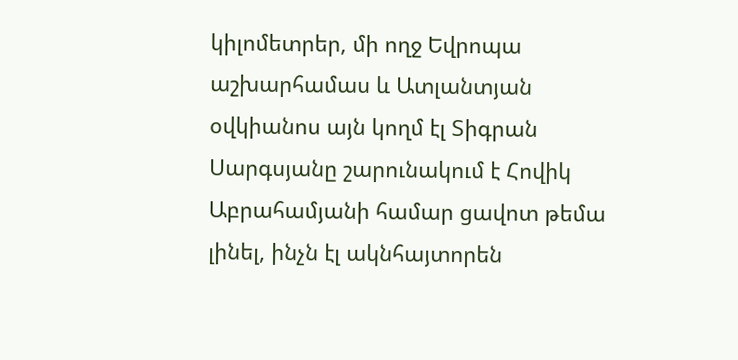կիլոմետրեր, մի ողջ Եվրոպա աշխարհամաս և Ատլանտյան օվկիանոս այն կողմ էլ Տիգրան Սարգսյանը շարունակում է Հովիկ Աբրահամյանի համար ցավոտ թեմա լինել, ինչն էլ ակնհայտորեն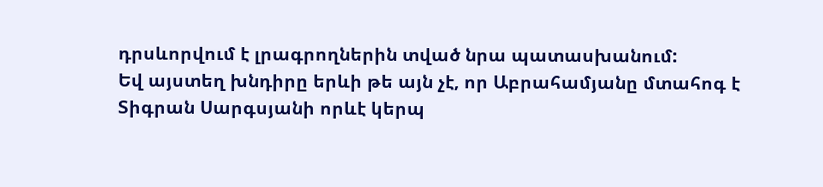դրսևորվում է լրագրողներին տված նրա պատասխանում:
Եվ այստեղ խնդիրը երևի թե այն չէ, որ Աբրահամյանը մտահոգ է Տիգրան Սարգսյանի որևէ կերպ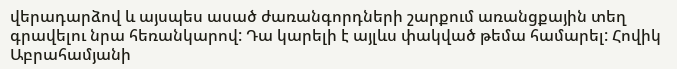վերադարձով և այսպես ասած ժառանգորդների շարքում առանցքային տեղ գրավելու նրա հեռանկարով: Դա կարելի է այլևս փակված թեմա համարել: Հովիկ Աբրահամյանի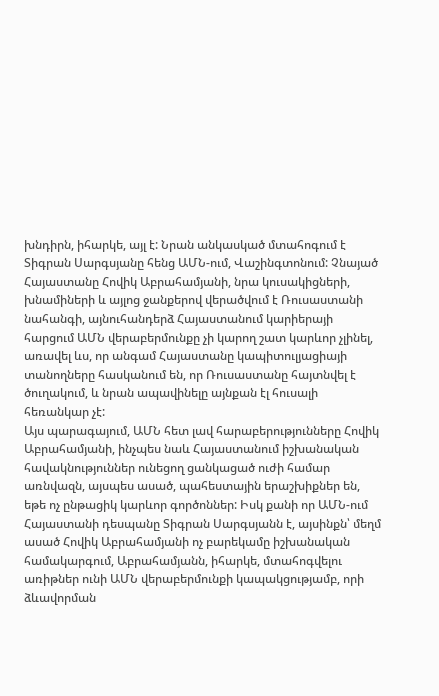խնդիրն, իհարկե, այլ է: Նրան անկասկած մտահոգում է Տիգրան Սարգսյանը հենց ԱՄՆ-ում, Վաշինգտոնում: Չնայած Հայաստանը Հովիկ Աբրահամյանի, նրա կուսակիցների, խնամիների և այլոց ջանքերով վերածվում է Ռուսաստանի նահանգի, այնուհանդերձ Հայաստանում կարիերայի հարցում ԱՄՆ վերաբերմունքը չի կարող շատ կարևոր չլինել, առավել ևս, որ անգամ Հայաստանը կապիտուլյացիայի տանողները հասկանում են, որ Ռուսաստանը հայտնվել է ծուղակում, և նրան ապավինելը այնքան էլ հուսալի հեռանկար չէ:
Այս պարագայում, ԱՄՆ հետ լավ հարաբերությունները Հովիկ Աբրահամյանի, ինչպես նաև Հայաստանում իշխանական հավակնություններ ունեցող ցանկացած ուժի համար առնվազն, այսպես ասած, պահեստային երաշխիքներ են, եթե ոչ ընթացիկ կարևոր գործոններ: Իսկ քանի որ ԱՄՆ-ում Հայաստանի դեսպանը Տիգրան Սարգսյանն է, այսինքն՝ մեղմ ասած Հովիկ Աբրահամյանի ոչ բարեկամը իշխանական համակարգում, Աբրահամյանն, իհարկե, մտահոգվելու առիթներ ունի ԱՄՆ վերաբերմունքի կապակցությամբ, որի ձևավորման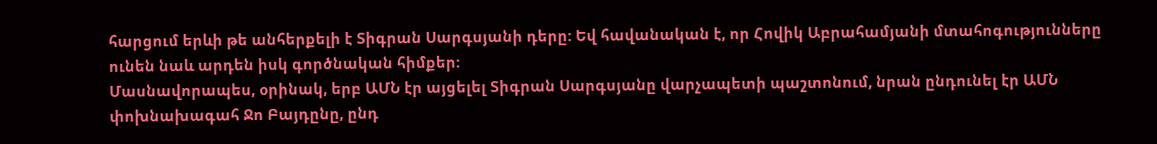հարցում երևի թե անհերքելի է Տիգրան Սարգսյանի դերը: Եվ հավանական է, որ Հովիկ Աբրահամյանի մտահոգությունները ունեն նաև արդեն իսկ գործնական հիմքեր:
Մասնավորապես, օրինակ, երբ ԱՄՆ էր այցելել Տիգրան Սարգսյանը վարչապետի պաշտոնում, նրան ընդունել էր ԱՄՆ փոխնախագահ Ջո Բայդընը, ընդ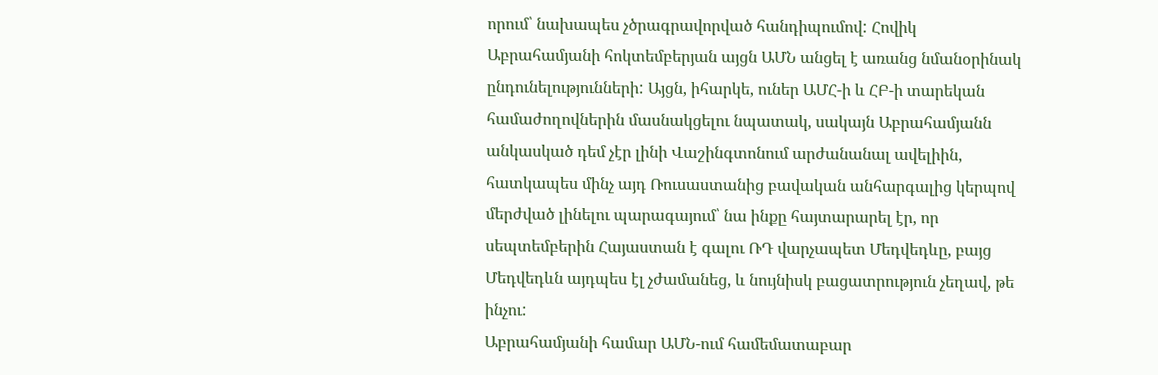որում՝ նախապես չծրագրավորված հանդիպումով: Հովիկ Աբրահամյանի հոկտեմբերյան այցն ԱՄՆ անցել է առանց նմանօրինակ ընդունելությունների: Այցն, իհարկե, ուներ ԱՄՀ-ի և ՀԲ-ի տարեկան համաժողովներին մասնակցելու նպատակ, սակայն Աբրահամյանն անկասկած դեմ չէր լինի Վաշինգտոնում արժանանալ ավելիին, հատկապես մինչ այդ Ռուսաստանից բավական անհարգալից կերպով մերժված լինելու պարագայում՝ նա ինքը հայտարարել էր, որ սեպտեմբերին Հայաստան է գալու ՌԴ վարչապետ Մեդվեդևը, բայց Մեդվեդևն այդպես էլ չժամանեց, և նույնիսկ բացատրություն չեղավ, թե ինչու:
Աբրահամյանի համար ԱՄՆ-ում համեմատաբար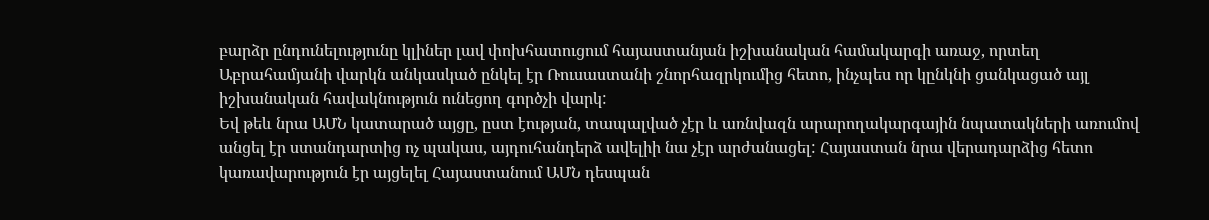բարձր ընդունելությունը կլիներ լավ փոխհատուցում հայաստանյան իշխանական համակարգի առաջ, որտեղ Աբրահամյանի վարկն անկասկած ընկել էր Ռուսաստանի շնորհազրկումից հետո, ինչպես որ կընկնի ցանկացած այլ իշխանական հավակնություն ունեցող գործչի վարկ:
Եվ թեև նրա ԱՄՆ կատարած այցը, ըստ էության, տապալված չէր և առնվազն արարողակարգային նպատակների առումով անցել էր ստանդարտից ոչ պակաս, այդուհանդերձ ավելիի նա չէր արժանացել: Հայաստան նրա վերադարձից հետո կառավարություն էր այցելել Հայաստանում ԱՄՆ դեսպան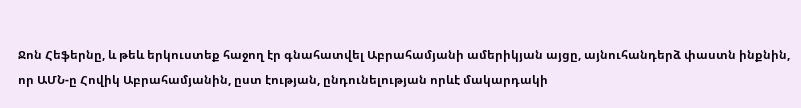Ջոն Հեֆերնը, և թեև երկուստեք հաջող էր գնահատվել Աբրահամյանի ամերիկյան այցը, այնուհանդերձ փաստն ինքնին, որ ԱՄՆ-ը Հովիկ Աբրահամյանին, ըստ էության, ընդունելության որևէ մակարդակի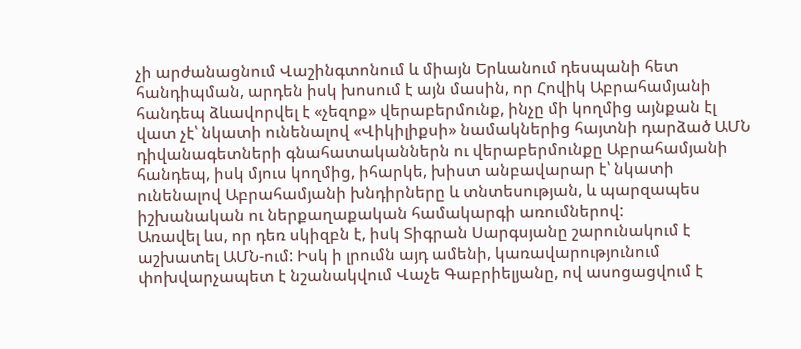չի արժանացնում Վաշինգտոնում և միայն Երևանում դեսպանի հետ հանդիպման, արդեն իսկ խոսում է այն մասին, որ Հովիկ Աբրահամյանի հանդեպ ձևավորվել է «չեզոք» վերաբերմունք, ինչը մի կողմից այնքան էլ վատ չէ՝ նկատի ունենալով «Վիկիլիքսի» նամակներից հայտնի դարձած ԱՄՆ դիվանագետների գնահատականներն ու վերաբերմունքը Աբրահամյանի հանդեպ, իսկ մյուս կողմից, իհարկե, խիստ անբավարար է՝ նկատի ունենալով Աբրահամյանի խնդիրները և տնտեսության, և պարզապես իշխանական ու ներքաղաքական համակարգի առումներով:
Առավել ևս, որ դեռ սկիզբն է, իսկ Տիգրան Սարգսյանը շարունակում է աշխատել ԱՄՆ-ում: Իսկ ի լրումն այդ ամենի, կառավարությունում փոխվարչապետ է նշանակվում Վաչե Գաբրիելյանը, ով ասոցացվում է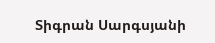Տիգրան Սարգսյանի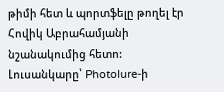թիմի հետ և պորտֆելը թողել էր Հովիկ Աբրահամյանի նշանակումից հետո:
Լուսանկարը՝ Photolure-ի